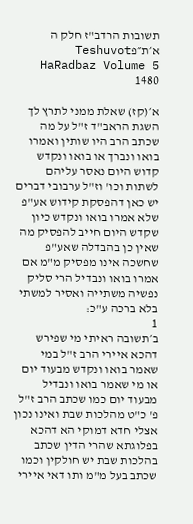תשובות הרדב"ז חלק ה א׳ת״פTeshuvot HaRadbaz Volume 5 1480

א׳(קז) שאלת ממני לתרץ לך השגת הראב"ד ז"ל על מה שכתב הרב היו שותין ואמרו בואו ונברך או בואו ונקדש קדוש היום נאסר עליהם לשתות וכו' וז"ל ערבובי דברים יש כאן דהפסקת קידוש אע"פ שלא אמרו בואו ונקדש כיון שקדש היום חייב להפסיק מה שאין כן בהבדלה שאע"פ שחשכה אינו מפסיק מ"מ אם אמרו בואו ונבדיל הרי סליק נפשיה משתייה ואסיר למשתי בלא ברכה ע"כ:
1
ב׳תשובה ראיתי מי שפירש דהכא איירי הרב ז"ל במי שאמר בואו ונקדש מבעוד יום או מי שאמר בואו ונבדיל מבעוד יום כמו שכתב הרב ז"ל פ' כ"ט מהלכות שבת ואינו נכון אצלי חדא דמוקי הא דהכא בפלוגתא שהרי הדין שכתב בהלכות שבת יש חולקין וכמו שכתב בעל מ"מ ותו דאי איירי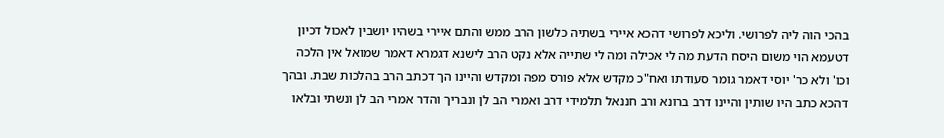בהכי הוה ליה לפרושי. וליכא לפרושי דהכא איירי בשתיה כלשון הרב ממש והתם איירי בשהיו יושבין לאכול דכיון דטעמא הוי משום היסח הדעת מה לי אכילה ומה לי שתייה אלא נקט הרב לישנא דגמרא דאמר שמואל אין הלכה וכו' ולא כר' יוסי דאמר גומר סעודתו ואח"כ מקדש אלא פורס מפה ומקדש והיינו הך דכתב הרב בהלכות שבת. ובהך דהכא כתב היו שותין והיינו דרב ברונא ורב חננאל תלמידי דרב ואמרי הב לן ונבריך והדר אמרי הב לן ונשתי ובלאו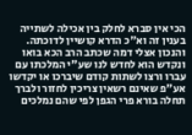הכי אין סברא לחלק בין אכילה לשתייה בענין זה וא"כ הדרא קושיין לדוכתה. והנכון אצלי דמה שכתב הרב הכא בואו ונקדש הוא לחדש לנו שע"י המלכתו עם עברו ורצו לשתות קודם שיברכו או יקדשו אע"פ שאינם רשאין צריכין לחזור ולברך תחלה בורא פרי הגפן לפי שהם נמלכים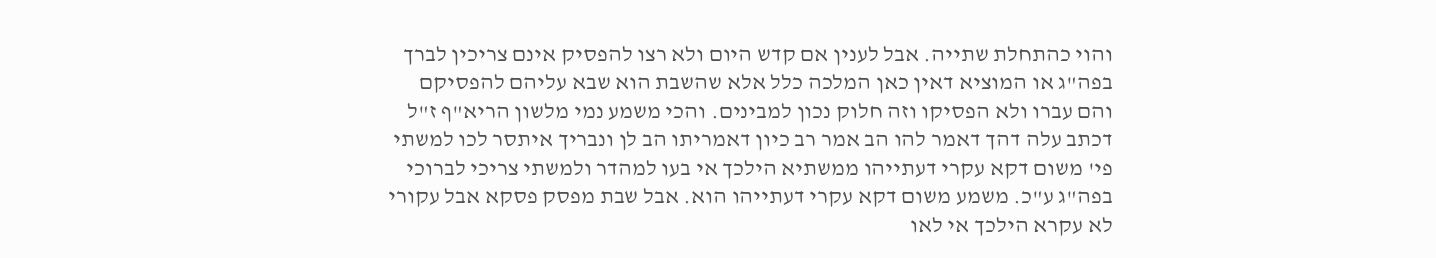והוי כהתחלת שתייה. אבל לענין אם קדש היום ולא רצו להפסיק אינם צריכין לברך בפה"ג או המוציא דאין כאן המלכה כלל אלא שהשבת הוא שבא עליהם להפסיקם והם עברו ולא הפסיקו וזה חלוק נכון למבינים. והכי משמע נמי מלשון הריא"ף ז"ל דכתב עלה דהך דאמר להו הב אמר רב כיון דאמריתו הב לן ונבריך איתסר לכו למשתי פי' משום דקא עקרי דעתייהו ממשתיא הילכך אי בעו למהדר ולמשתי צריכי לברוכי בפה"ג ע"כ. משמע משום דקא עקרי דעתייהו הוא. אבל שבת מפסק פסקא אבל עקורי לא עקרא הילכך אי לאו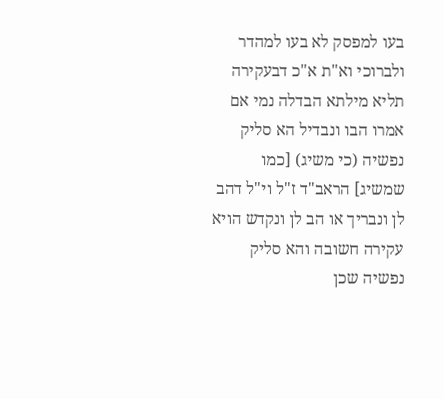בעו למפסק לא בעו למהדר ולברוכי וא"ת א"כ דבעקירה תליא מילתא הבדלה נמי אם אמרו הבו ונבדיל הא סליק נפשיה (כי משיג) [כמו שמשיג] הראב"ד ז"ל וי"ל דהב לן ונבריך או הב לן ונקדש הויא עקירה חשובה והא סליק נפשיה שכן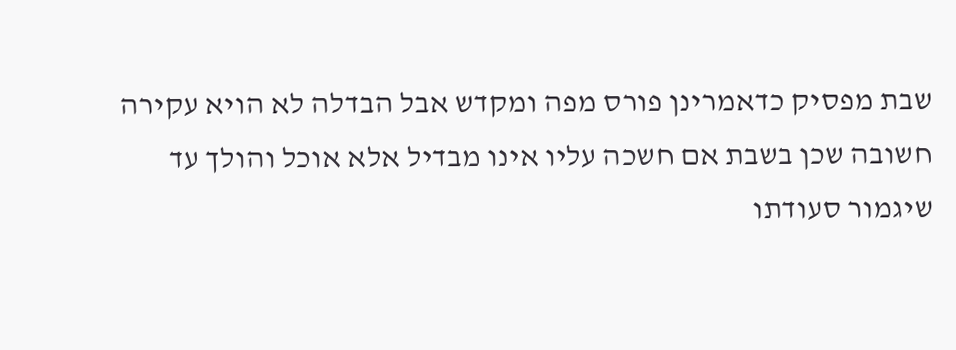שבת מפסיק כדאמרינן פורס מפה ומקדש אבל הבדלה לא הויא עקירה חשובה שכן בשבת אם חשכה עליו אינו מבדיל אלא אוכל והולך עד שיגמור סעודתו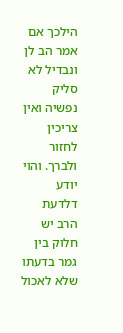הילכך אם אמר הב לן ונבדיל לא סליק נפשיה ואין צריכין לחזור ולברך. והוי יודע דלדעת הרב יש חלוק בין גמר בדעתו שלא לאכול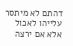דהתם לא מיתסר עלייהו לאכול אלא אם ירצה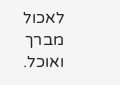לאכול מברך ואוכל.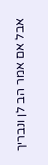אבל אם אמר הב לן ונבריך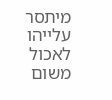מיתסר עלייהו לאכול משום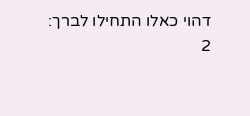דהוי כאלו התחילו לברך:
2